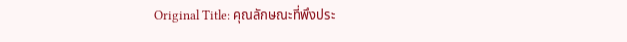Original Title: คุณลักษณะที่พึงประ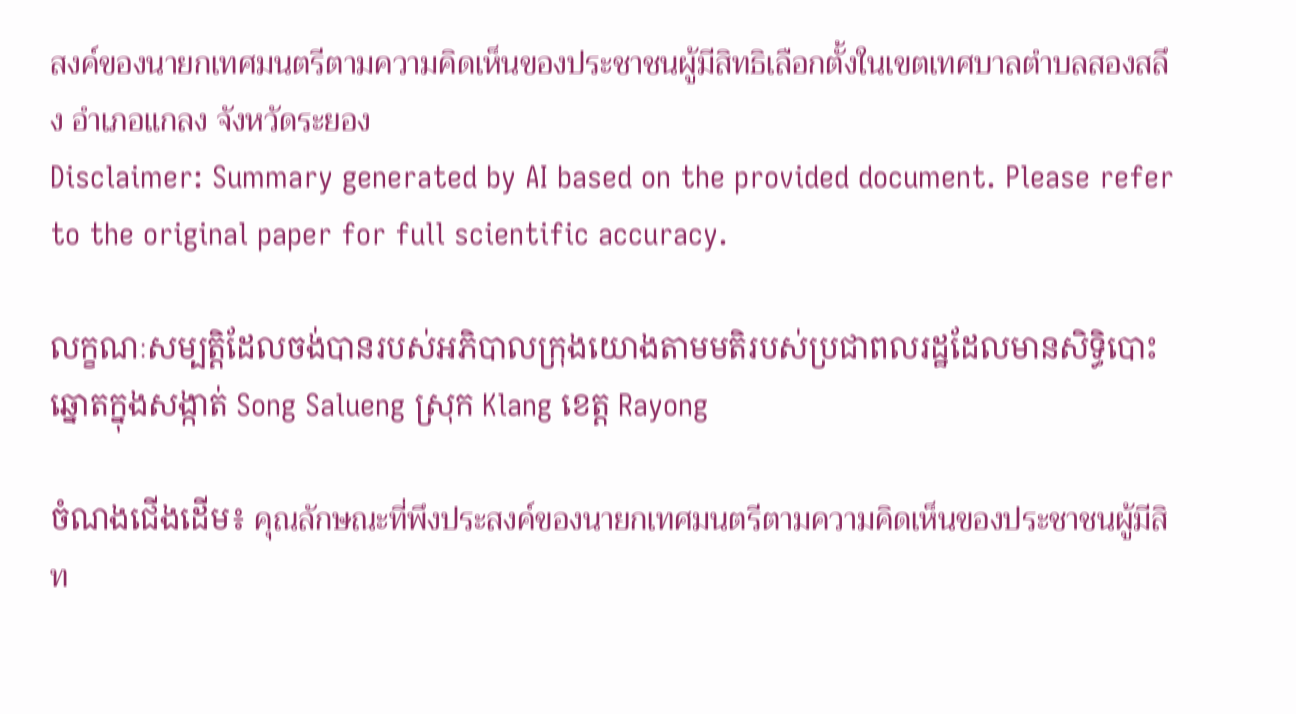สงค์ของนายกเทศมนตรีตามความคิดเห็นของประชาชนผู้มีสิทธิเลือกตั้งในเขตเทศบาลตำบลสองสลึง อำเภอแกลง จังหวัดระยอง
Disclaimer: Summary generated by AI based on the provided document. Please refer to the original paper for full scientific accuracy.

លក្ខណៈសម្បត្តិដែលចង់បានរបស់អភិបាលក្រុងយោងតាមមតិរបស់ប្រជាពលរដ្ឋដែលមានសិទ្ធិបោះឆ្នោតក្នុងសង្កាត់ Song Salueng ស្រុក Klang ខេត្ត Rayong

ចំណងជើងដើម៖ คุณลักษณะที่พึงประสงค์ของนายกเทศมนตรีตามความคิดเห็นของประชาชนผู้มีสิท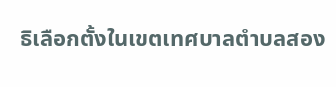ธิเลือกตั้งในเขตเทศบาลตำบลสอง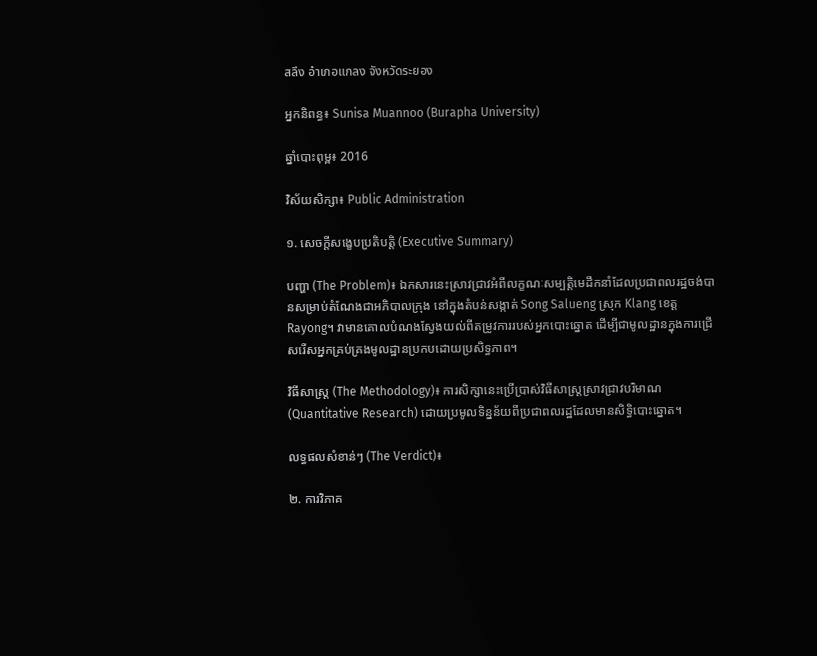สลึง อำเภอแกลง จังหวัดระยอง

អ្នកនិពន្ធ៖ Sunisa Muannoo (Burapha University)

ឆ្នាំបោះពុម្ព៖ 2016

វិស័យសិក្សា៖ Public Administration

១. សេចក្តីសង្ខេបប្រតិបត្តិ (Executive Summary)

បញ្ហា (The Problem)៖ ឯកសារនេះស្រាវជ្រាវអំពីលក្ខណៈសម្បត្តិមេដឹកនាំដែលប្រជាពលរដ្ឋចង់បានសម្រាប់តំណែងជាអភិបាលក្រុង នៅក្នុងតំបន់សង្កាត់ Song Salueng ស្រុក Klang ខេត្ត Rayong។ វាមានគោលបំណងស្វែងយល់ពីតម្រូវការរបស់អ្នកបោះឆ្នោត ដើម្បីជាមូលដ្ឋានក្នុងការជ្រើសរើសអ្នកគ្រប់គ្រងមូលដ្ឋានប្រកបដោយប្រសិទ្ធភាព។

វិធីសាស្ត្រ (The Methodology)៖ ការសិក្សានេះប្រើប្រាស់វិធីសាស្ត្រស្រាវជ្រាវបរិមាណ (Quantitative Research) ដោយប្រមូលទិន្នន័យពីប្រជាពលរដ្ឋដែលមានសិទ្ធិបោះឆ្នោត។

លទ្ធផលសំខាន់ៗ (The Verdict)៖

២. ការវិភាគ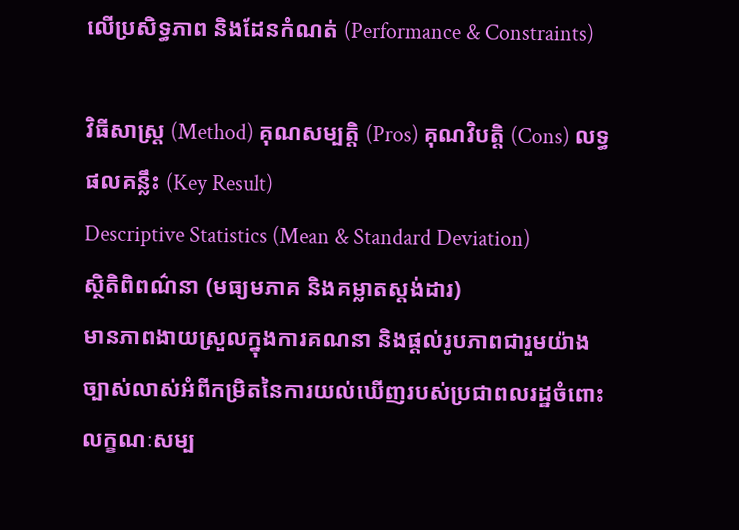លើប្រសិទ្ធភាព និងដែនកំណត់ (Performance & Constraints)

វិធីសាស្ត្រ (Method) គុណសម្បត្តិ (Pros) គុណវិបត្តិ (Cons) លទ្ធផលគន្លឹះ (Key Result)
Descriptive Statistics (Mean & Standard Deviation)
ស្ថិតិពិពណ៌នា (មធ្យមភាគ និងគម្លាតស្តង់ដារ)
មានភាពងាយស្រួលក្នុងការគណនា និងផ្តល់រូបភាពជារួមយ៉ាងច្បាស់លាស់អំពីកម្រិតនៃការយល់ឃើញរបស់ប្រជាពលរដ្ឋចំពោះលក្ខណៈសម្ប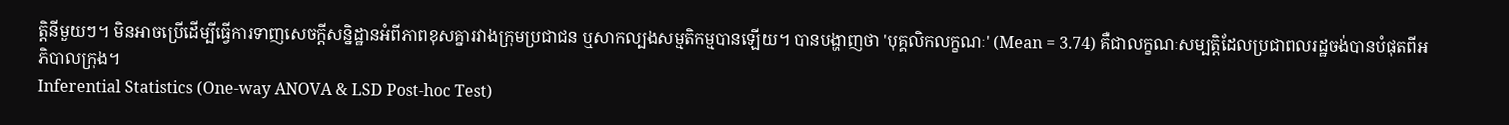ត្តិនីមួយៗ។ មិនអាចប្រើដើម្បីធ្វើការទាញសេចក្តីសន្និដ្ឋានអំពីភាពខុសគ្នារវាងក្រុមប្រជាជន ឬសាកល្បងសម្មតិកម្មបានឡើយ។ បានបង្ហាញថា 'បុគ្គលិកលក្ខណៈ' (Mean = 3.74) គឺជាលក្ខណៈសម្បត្តិដែលប្រជាពលរដ្ឋចង់បានបំផុតពីអភិបាលក្រុង។
Inferential Statistics (One-way ANOVA & LSD Post-hoc Test)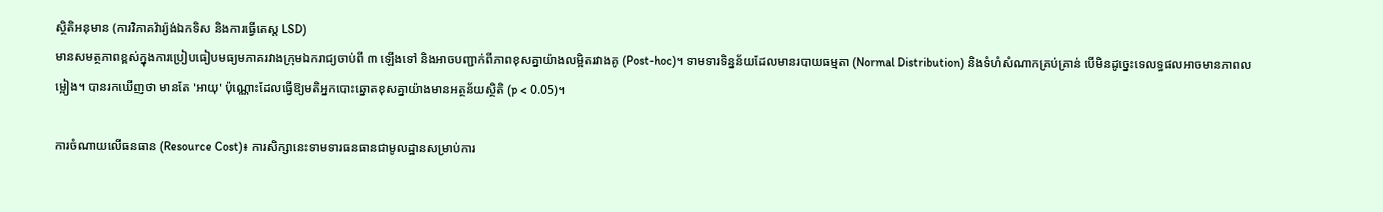ស្ថិតិអនុមាន (ការវិភាគវ៉ារ្យ៉ង់ឯកទិស និងការធ្វើតេស្ត LSD)
មានសមត្ថភាពខ្ពស់ក្នុងការប្រៀបធៀបមធ្យមភាគរវាងក្រុមឯករាជ្យចាប់ពី ៣ ឡើងទៅ និងអាចបញ្ជាក់ពីភាពខុសគ្នាយ៉ាងលម្អិតរវាងគូ (Post-hoc)។ ទាមទារទិន្នន័យដែលមានរបាយធម្មតា (Normal Distribution) និងទំហំសំណាកគ្រប់គ្រាន់ បើមិនដូច្នេះទេលទ្ធផលអាចមានភាពលម្អៀង។ បានរកឃើញថា មានតែ 'អាយុ' ប៉ុណ្ណោះដែលធ្វើឱ្យមតិអ្នកបោះឆ្នោតខុសគ្នាយ៉ាងមានអត្ថន័យស្ថិតិ (p < 0.05)។

ការចំណាយលើធនធាន (Resource Cost)៖ ការសិក្សានេះទាមទារធនធានជាមូលដ្ឋានសម្រាប់ការ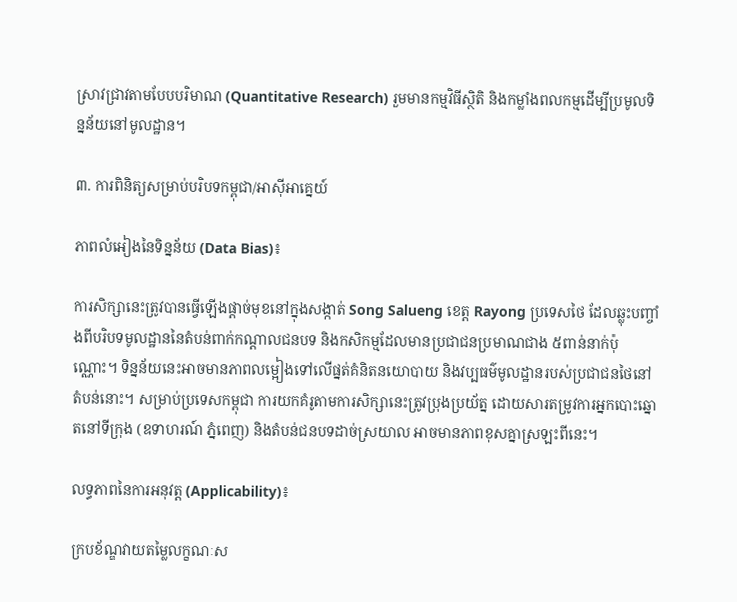ស្រាវជ្រាវតាមបែបបរិមាណ (Quantitative Research) រួមមានកម្មវិធីស្ថិតិ និងកម្លាំងពលកម្មដើម្បីប្រមូលទិន្នន័យនៅមូលដ្ឋាន។

៣. ការពិនិត្យសម្រាប់បរិបទកម្ពុជា/អាស៊ីអាគ្នេយ៍

ភាពលំអៀងនៃទិន្នន័យ (Data Bias)៖

ការសិក្សានេះត្រូវបានធ្វើឡើងផ្តាច់មុខនៅក្នុងសង្កាត់ Song Salueng ខេត្ត Rayong ប្រទេសថៃ ដែលឆ្លុះបញ្ចាំងពីបរិបទមូលដ្ឋាននៃតំបន់ពាក់កណ្តាលជនបទ និងកសិកម្មដែលមានប្រជាជនប្រមាណជាង ៥ពាន់នាក់ប៉ុណ្ណោះ។ ទិន្នន័យនេះអាចមានភាពលម្អៀងទៅលើផ្នត់គំនិតនយោបាយ និងវប្បធម៌មូលដ្ឋានរបស់ប្រជាជនថៃនៅតំបន់នោះ។ សម្រាប់ប្រទេសកម្ពុជា ការយកគំរូតាមការសិក្សានេះត្រូវប្រុងប្រយ័ត្ន ដោយសារតម្រូវការអ្នកបោះឆ្នោតនៅទីក្រុង (ឧទាហរណ៍ ភ្នំពេញ) និងតំបន់ជនបទដាច់ស្រយាល អាចមានភាពខុសគ្នាស្រឡះពីនេះ។

លទ្ធភាពនៃការអនុវត្ត (Applicability)៖

ក្របខ័ណ្ឌវាយតម្លៃលក្ខណៈស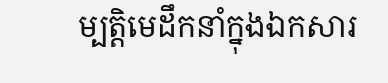ម្បត្តិមេដឹកនាំក្នុងឯកសារ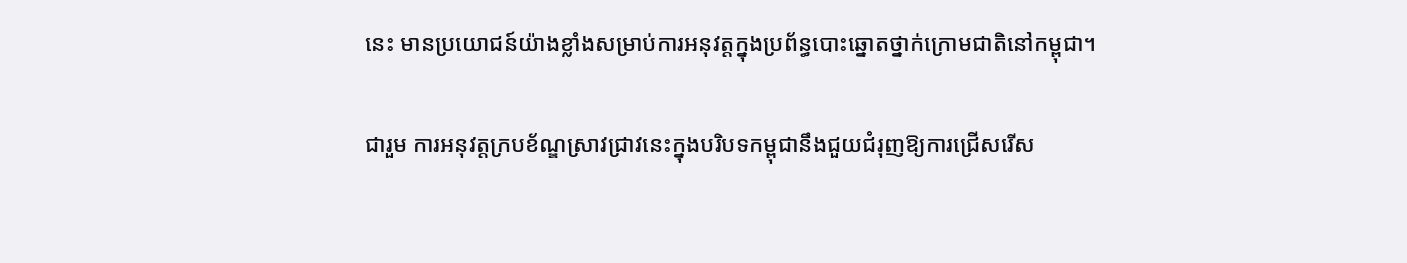នេះ មានប្រយោជន៍យ៉ាងខ្លាំងសម្រាប់ការអនុវត្តក្នុងប្រព័ន្ធបោះឆ្នោតថ្នាក់ក្រោមជាតិនៅកម្ពុជា។

ជារួម ការអនុវត្តក្របខ័ណ្ឌស្រាវជ្រាវនេះក្នុងបរិបទកម្ពុជានឹងជួយជំរុញឱ្យការជ្រើសរើស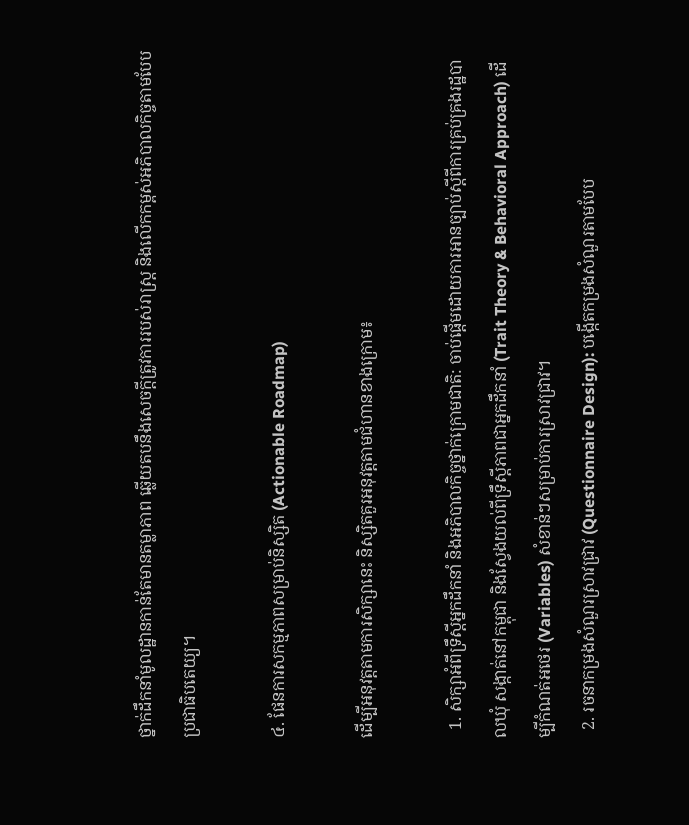ថ្នាក់ដឹកនាំមូលដ្ឋានកាន់តែមានតម្លាភាព ឆ្លើយតបនឹងសេចក្តីត្រូវការរបស់រាស្ត្រ និងលើកកម្ពស់អភិបាលកិច្ចតាមបែបប្រជាធិបតេយ្យ។

៤. ផែនការសកម្មភាពសម្រាប់និស្សិត (Actionable Roadmap)

ដើម្បីអនុវត្តតាមការសិក្សានេះ និស្សិតគួរអនុវត្តតាមជំហានខាងក្រោម៖

  1. សិក្សាអំពីទ្រឹស្តីអ្នកដឹកនាំ និងអភិបាលកិច្ចថ្នាក់ក្រោមជាតិ: ចាប់ផ្តើមដោយការអានច្បាប់ស្តីពីការគ្រប់គ្រងរដ្ឋបាលឃុំ សង្កាត់នៅកម្ពុជា និងស្វែងយល់ពីទ្រឹស្តីភាពជាអ្នកដឹកនាំ (Trait Theory & Behavioral Approach) ដើម្បីកំណត់អថេរ (Variables) សំខាន់ៗសម្រាប់ការស្រាវជ្រាវ។
  2. រចនាកម្រងសំណួរស្រាវជ្រាវ (Questionnaire Design): បង្កើតកម្រងសំណួរតាមបែប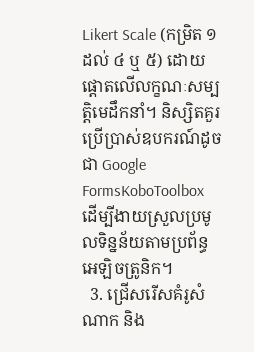Likert Scale (កម្រិត ១ ដល់ ៤ ឬ ៥) ដោយផ្តោតលើលក្ខណៈសម្បត្តិមេដឹកនាំ។ និស្សិតគួរប្រើប្រាស់ឧបករណ៍ដូចជា Google FormsKoboToolbox ដើម្បីងាយស្រួលប្រមូលទិន្នន័យតាមប្រព័ន្ធអេឡិចត្រូនិក។
  3. ជ្រើសរើសគំរូសំណាក និង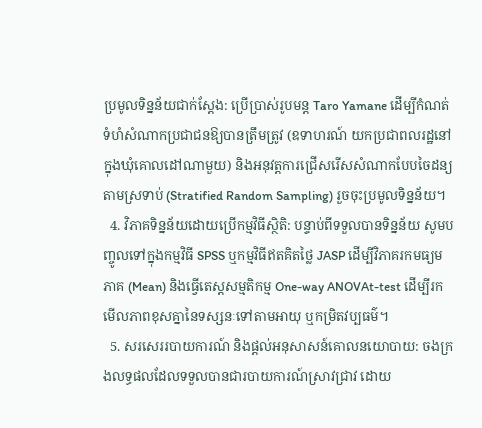ប្រមូលទិន្នន័យជាក់ស្តែង: ប្រើប្រាស់រូបមន្ត Taro Yamane ដើម្បីកំណត់ទំហំសំណាកប្រជាជនឱ្យបានត្រឹមត្រូវ (ឧទាហរណ៍ យកប្រជាពលរដ្ឋនៅក្នុងឃុំគោលដៅណាមួយ) និងអនុវត្តការជ្រើសរើសសំណាកបែបចៃដន្យតាមស្រទាប់ (Stratified Random Sampling) រួចចុះប្រមូលទិន្នន័យ។
  4. វិភាគទិន្នន័យដោយប្រើកម្មវិធីស្ថិតិ: បន្ទាប់ពីទទួលបានទិន្នន័យ សូមបញ្ចូលទៅក្នុងកម្មវិធី SPSS ឬកម្មវិធីឥតគិតថ្លៃ JASP ដើម្បីវិភាគរកមធ្យមភាគ (Mean) និងធ្វើតេស្តសម្មតិកម្ម One-way ANOVAt-test ដើម្បីរកមើលភាពខុសគ្នានៃទស្សនៈទៅតាមអាយុ ឬកម្រិតវប្បធម៌។
  5. សរសេររបាយការណ៍ និងផ្តល់អនុសាសន៍គោលនយោបាយ: ចងក្រងលទ្ធផលដែលទទួលបានជារបាយការណ៍ស្រាវជ្រាវ ដោយ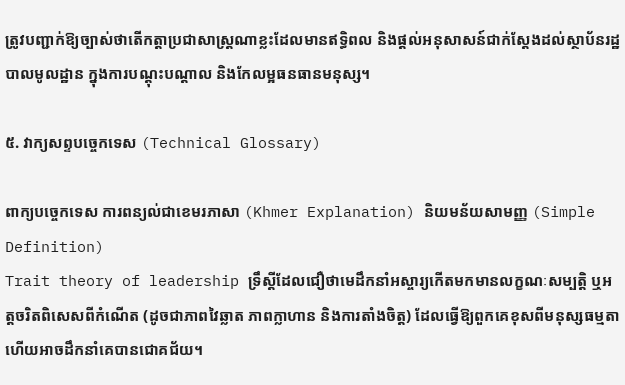ត្រូវបញ្ជាក់ឱ្យច្បាស់ថាតើកត្តាប្រជាសាស្ត្រណាខ្លះដែលមានឥទ្ធិពល និងផ្តល់អនុសាសន៍ជាក់ស្តែងដល់ស្ថាប័នរដ្ឋបាលមូលដ្ឋាន ក្នុងការបណ្តុះបណ្តាល និងកែលម្អធនធានមនុស្ស។

៥. វាក្យសព្ទបច្ចេកទេស (Technical Glossary)

ពាក្យបច្ចេកទេស ការពន្យល់ជាខេមរភាសា (Khmer Explanation) និយមន័យសាមញ្ញ (Simple Definition)
Trait theory of leadership ទ្រឹស្តីដែលជឿថាមេដឹកនាំអស្ចារ្យកើតមកមានលក្ខណៈសម្បត្តិ ឬអត្តចរិតពិសេសពីកំណើត (ដូចជាភាពវៃឆ្លាត ភាពក្លាហាន និងការតាំងចិត្ត) ដែលធ្វើឱ្យពួកគេខុសពីមនុស្សធម្មតា ហើយអាចដឹកនាំគេបានជោគជ័យ។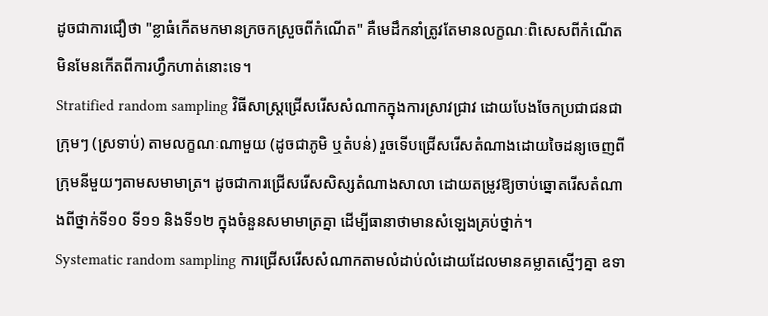ដូចជាការជឿថា "ខ្លាធំកើតមកមានក្រចកស្រួចពីកំណើត" គឺមេដឹកនាំត្រូវតែមានលក្ខណៈពិសេសពីកំណើតមិនមែនកើតពីការហ្វឹកហាត់នោះទេ។
Stratified random sampling វិធីសាស្ត្រជ្រើសរើសសំណាកក្នុងការស្រាវជ្រាវ ដោយបែងចែកប្រជាជនជាក្រុមៗ (ស្រទាប់) តាមលក្ខណៈណាមួយ (ដូចជាភូមិ ឬតំបន់) រួចទើបជ្រើសរើសតំណាងដោយចៃដន្យចេញពីក្រុមនីមួយៗតាមសមាមាត្រ។ ដូចជាការជ្រើសរើសសិស្សតំណាងសាលា ដោយតម្រូវឱ្យចាប់ឆ្នោតរើសតំណាងពីថ្នាក់ទី១០ ទី១១ និងទី១២ ក្នុងចំនួនសមាមាត្រគ្នា ដើម្បីធានាថាមានសំឡេងគ្រប់ថ្នាក់។
Systematic random sampling ការជ្រើសរើសសំណាកតាមលំដាប់លំដោយដែលមានគម្លាតស្មើៗគ្នា ឧទា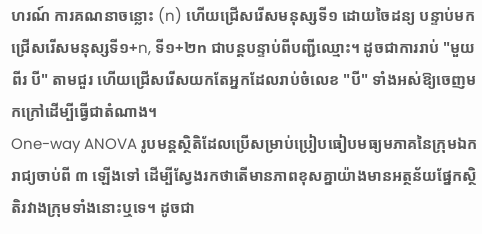ហរណ៍ ការគណនាចន្លោះ (n) ហើយជ្រើសរើសមនុស្សទី១ ដោយចៃដន្យ បន្ទាប់មកជ្រើសរើសមនុស្សទី១+n, ទី១+២n ជាបន្តបន្ទាប់ពីបញ្ជីឈ្មោះ។ ដូចជាការរាប់ "មួយ ពីរ បី" តាមជួរ ហើយជ្រើសរើសយកតែអ្នកដែលរាប់ចំលេខ "បី" ទាំងអស់ឱ្យចេញមកក្រៅដើម្បីធ្វើជាតំណាង។
One-way ANOVA រូបមន្តស្ថិតិដែលប្រើសម្រាប់ប្រៀបធៀបមធ្យមភាគនៃក្រុមឯករាជ្យចាប់ពី ៣ ឡើងទៅ ដើម្បីស្វែងរកថាតើមានភាពខុសគ្នាយ៉ាងមានអត្ថន័យផ្នែកស្ថិតិរវាងក្រុមទាំងនោះឬទេ។ ដូចជា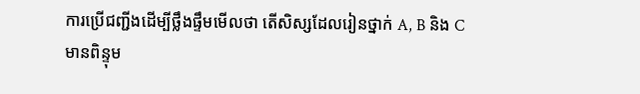ការប្រើជញ្ជីងដើម្បីថ្លឹងផ្ទឹមមើលថា តើសិស្សដែលរៀនថ្នាក់ A, B និង C មានពិន្ទុម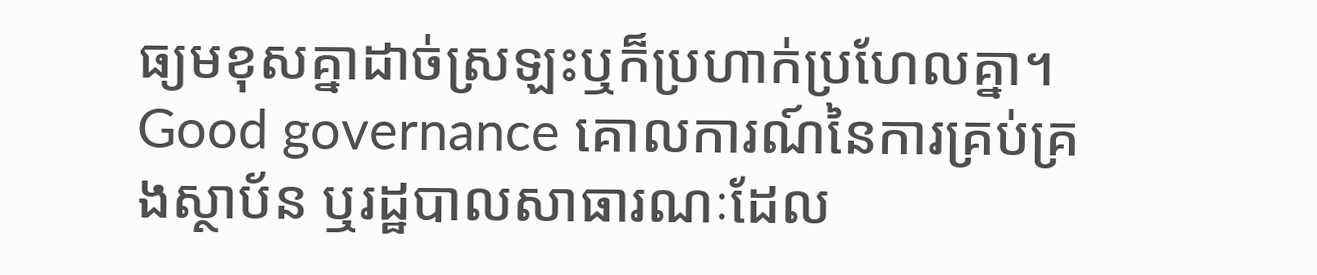ធ្យមខុសគ្នាដាច់ស្រឡះឬក៏ប្រហាក់ប្រហែលគ្នា។
Good governance គោលការណ៍នៃការគ្រប់គ្រងស្ថាប័ន ឬរដ្ឋបាលសាធារណៈដែល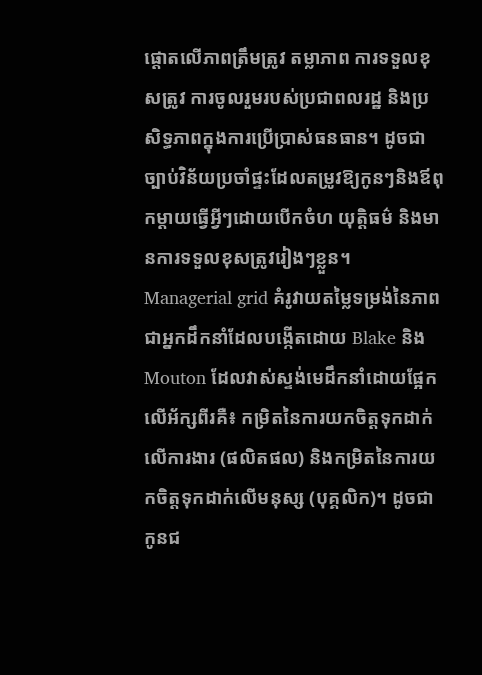ផ្តោតលើភាពត្រឹមត្រូវ តម្លាភាព ការទទួលខុសត្រូវ ការចូលរួមរបស់ប្រជាពលរដ្ឋ និងប្រសិទ្ធភាពក្នុងការប្រើប្រាស់ធនធាន។ ដូចជាច្បាប់វិន័យប្រចាំផ្ទះដែលតម្រូវឱ្យកូនៗនិងឪពុកម្តាយធ្វើអ្វីៗដោយបើកចំហ យុត្តិធម៌ និងមានការទទួលខុសត្រូវរៀងៗខ្លួន។
Managerial grid គំរូវាយតម្លៃទម្រង់នៃភាពជាអ្នកដឹកនាំដែលបង្កើតដោយ Blake និង Mouton ដែលវាស់ស្ទង់មេដឹកនាំដោយផ្អែកលើអ័ក្សពីរគឺ៖ កម្រិតនៃការយកចិត្តទុកដាក់លើការងារ (ផលិតផល) និងកម្រិតនៃការយកចិត្តទុកដាក់លើមនុស្ស (បុគ្គលិក)។ ដូចជាកូនជ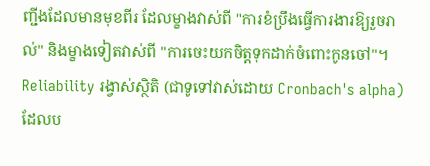ញ្ជីងដែលមានមុខពីរ ដែលម្ខាងវាស់ពី "ការខំប្រឹងធ្វើការងារឱ្យរួចរាល់" និងម្ខាងទៀតវាស់ពី "ការចេះយកចិត្តទុកដាក់ចំពោះកូនចៅ"។
Reliability រង្វាស់ស្ថិតិ (ជាទូទៅវាស់ដោយ Cronbach's alpha) ដែលប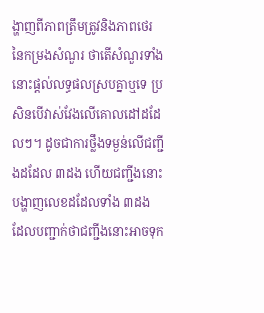ង្ហាញពីភាពត្រឹមត្រូវនិងភាពថេរនៃកម្រងសំណួរ ថាតើសំណួរទាំងនោះផ្តល់លទ្ធផលស្របគ្នាឬទេ ប្រសិនបើវាស់វែងលើគោលដៅដដែលៗ។ ដូចជាការថ្លឹងទម្ងន់លើជញ្ជីងដដែល ៣ដង ហើយជញ្ជីងនោះបង្ហាញលេខដដែលទាំង ៣ដង ដែលបញ្ជាក់ថាជញ្ជីងនោះអាចទុក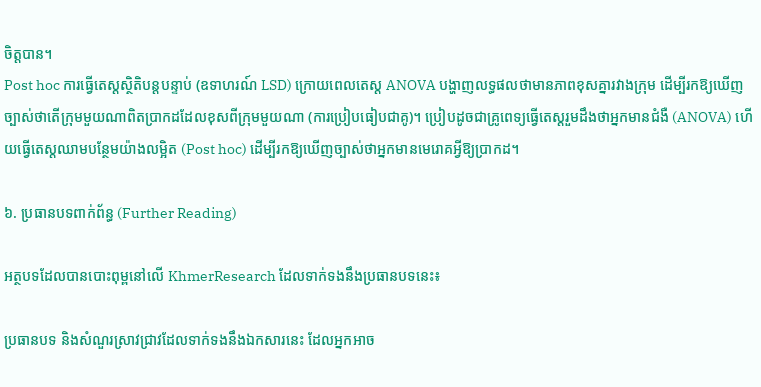ចិត្តបាន។
Post hoc ការធ្វើតេស្តស្ថិតិបន្តបន្ទាប់ (ឧទាហរណ៍ LSD) ក្រោយពេលតេស្ត ANOVA បង្ហាញលទ្ធផលថាមានភាពខុសគ្នារវាងក្រុម ដើម្បីរកឱ្យឃើញច្បាស់ថាតើក្រុមមួយណាពិតប្រាកដដែលខុសពីក្រុមមួយណា (ការប្រៀបធៀបជាគូ)។ ប្រៀបដូចជាគ្រូពេទ្យធ្វើតេស្តរួមដឹងថាអ្នកមានជំងឺ (ANOVA) ហើយធ្វើតេស្តឈាមបន្ថែមយ៉ាងលម្អិត (Post hoc) ដើម្បីរកឱ្យឃើញច្បាស់ថាអ្នកមានមេរោគអ្វីឱ្យប្រាកដ។

៦. ប្រធានបទពាក់ព័ន្ធ (Further Reading)

អត្ថបទដែលបានបោះពុម្ពនៅលើ KhmerResearch ដែលទាក់ទងនឹងប្រធានបទនេះ៖

ប្រធានបទ និងសំណួរស្រាវជ្រាវដែលទាក់ទងនឹងឯកសារនេះ ដែលអ្នកអាច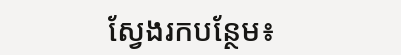ស្វែងរកបន្ថែម៖